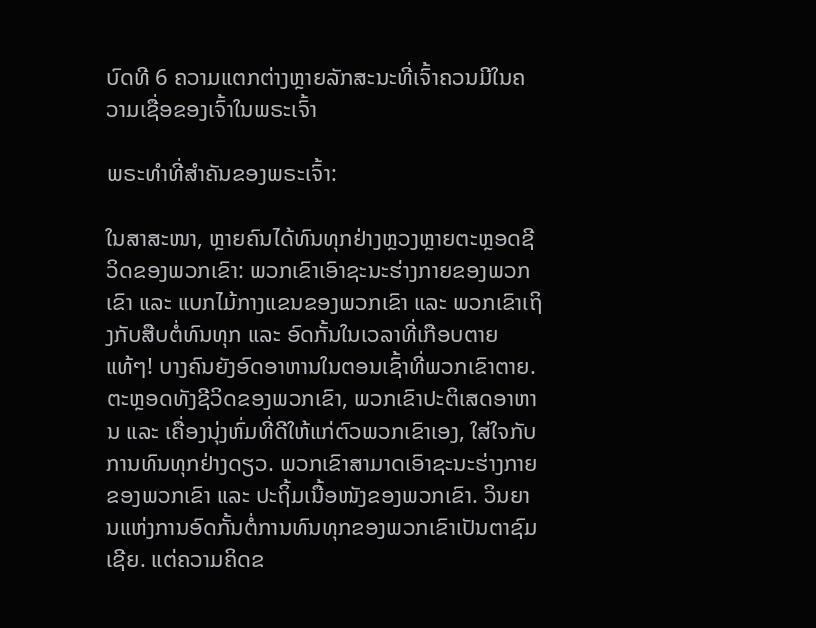ບົດທີ 6 ຄວາມແຕກຕ່າງຫຼາຍລັກສະນະທີ່ເຈົ້າຄວນມີໃນຄວາມເຊື່ອຂອງເຈົ້າໃນພຣະເຈົ້າ

ພຣະທຳທີ່ສຳຄັນຂອງພຣະເຈົ້າ:

ໃນສາສະໜາ, ຫຼາຍຄົນໄດ້ທົນທຸກຢ່າງຫຼວງຫຼາຍຕະຫຼອດຊີວິດຂອງພວກເຂົາ: ພວກເຂົາເອົາຊະນະຮ່າງກາຍຂອງພວກເຂົາ ແລະ ແບກໄມ້ກາງແຂນຂອງພວກເຂົາ ແລະ ພວກເຂົາເຖິງກັບສືບຕໍ່ທົນທຸກ ແລະ ອົດກັ້ນໃນເວລາທີ່ເກືອບຕາຍແທ້ໆ! ບາງຄົນຍັງອົດອາຫານໃນຕອນເຊົ້າທີ່ພວກເຂົາຕາຍ. ຕະຫຼອດທັງຊີວິດຂອງພວກເຂົາ, ພວກເຂົາປະຕິເສດອາຫານ ແລະ ເຄື່ອງນຸ່ງຫົ່ມທີ່ດີໃຫ້ແກ່ຕົວພວກເຂົາເອງ, ໃສ່ໃຈກັບການທົນທຸກຢ່າງດຽວ. ພວກເຂົາສາມາດເອົາຊະນະຮ່າງກາຍຂອງພວກເຂົາ ແລະ ປະຖິ້ມເນື້ອໜັງຂອງພວກເຂົາ. ວິນຍານແຫ່ງການອົດກັ້ນຕໍ່ການທົນທຸກຂອງພວກເຂົາເປັນຕາຊົມເຊີຍ. ແຕ່ຄວາມຄິດຂ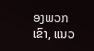ອງພວກເຂົາ, ແນວ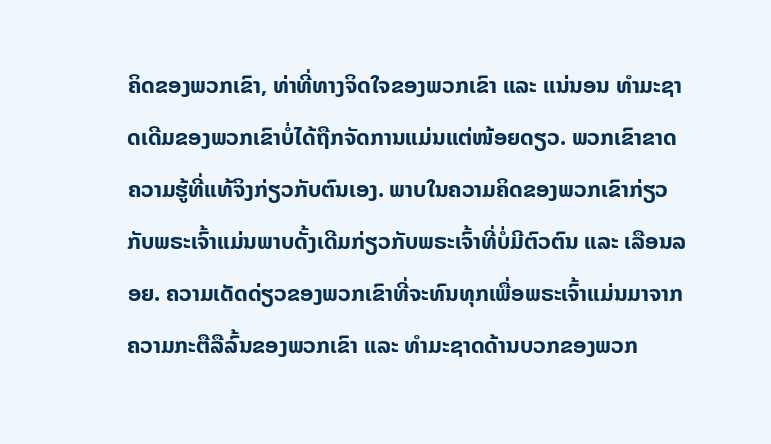ຄິດຂອງພວກເຂົາ, ທ່າທີ່ທາງຈິດໃຈຂອງພວກເຂົາ ແລະ ແນ່ນອນ ທຳມະຊາດເດີມຂອງພວກເຂົາບໍ່ໄດ້ຖືກຈັດການແມ່ນແຕ່ໜ້ອຍດຽວ. ພວກເຂົາຂາດຄວາມຮູ້ທີ່ແທ້ຈິງກ່ຽວກັບຕົນເອງ. ພາບໃນຄວາມຄິດຂອງພວກເຂົາກ່ຽວກັບພຣະເຈົ້າແມ່ນພາບດັ້ງເດີມກ່ຽວກັບພຣະເຈົ້າທີ່ບໍ່ມີຕົວຕົນ ແລະ ເລືອນລອຍ. ຄວາມເດັດດ່ຽວຂອງພວກເຂົາທີ່ຈະທົນທຸກເພື່ອພຣະເຈົ້າແມ່ນມາຈາກຄວາມກະຕືລືລົ້ນຂອງພວກເຂົາ ແລະ ທຳມະຊາດດ້ານບວກຂອງພວກ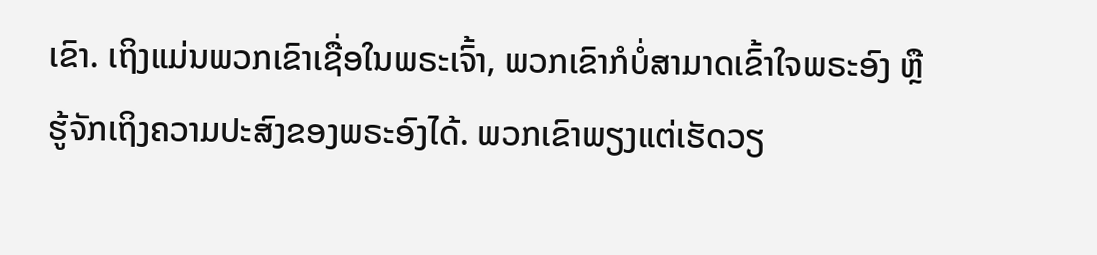ເຂົາ. ເຖິງແມ່ນພວກເຂົາເຊື່ອໃນພຣະເຈົ້າ, ພວກເຂົາກໍບໍ່ສາມາດເຂົ້າໃຈພຣະອົງ ຫຼື ຮູ້ຈັກເຖິງຄວາມປະສົງຂອງພຣະອົງໄດ້. ພວກເຂົາພຽງແຕ່ເຮັດວຽ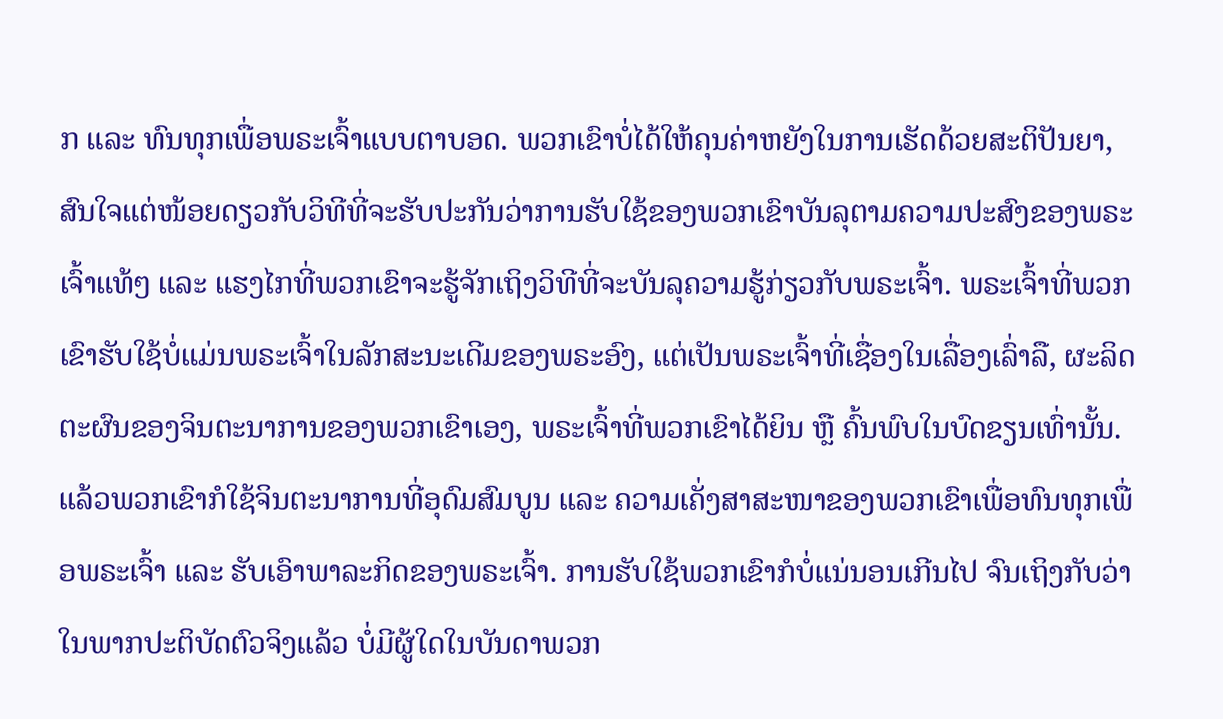ກ ແລະ ທົນທຸກເພື່ອພຣະເຈົ້າແບບຕາບອດ. ພວກເຂົາບໍ່ໄດ້ໃຫ້ຄຸນຄ່າຫຍັງໃນການເຮັດດ້ວຍສະຕິປັນຍາ, ສົນໃຈແຕ່ໜ້ອຍດຽວກັບວິທີທີ່ຈະຮັບປະກັນວ່າການຮັບໃຊ້ຂອງພວກເຂົາບັນລຸຕາມຄວາມປະສົງຂອງພຣະເຈົ້າແທ້ໆ ແລະ ແຮງໄກທີ່ພວກເຂົາຈະຮູ້ຈັກເຖິງວິທີທີ່ຈະບັນລຸຄວາມຮູ້ກ່ຽວກັບພຣະເຈົ້າ. ພຣະເຈົ້າທີ່ພວກເຂົາຮັບໃຊ້ບໍ່ແມ່ນພຣະເຈົ້າໃນລັກສະນະເດີມຂອງພຣະອົງ, ແຕ່ເປັນພຣະເຈົ້າທີ່ເຊື່ອງໃນເລື່ອງເລົ່າລື, ຜະລິດຕະຜົນຂອງຈິນຕະນາການຂອງພວກເຂົາເອງ, ພຣະເຈົ້າທີ່ພວກເຂົາໄດ້ຍິນ ຫຼື ຄົ້ນພົບໃນບົດຂຽນເທົ່ານັ້ນ. ແລ້ວພວກເຂົາກໍໃຊ້ຈິນຕະນາການທີ່ອຸດົມສົມບູນ ແລະ ຄວາມເຄັ່ງສາສະໜາຂອງພວກເຂົາເພື່ອທົນທຸກເພື່ອພຣະເຈົ້າ ແລະ ຮັບເອົາພາລະກິດຂອງພຣະເຈົ້າ. ການຮັບໃຊ້ພວກເຂົາກໍບໍ່ແນ່ນອນເກີນໄປ ຈົນເຖິງກັບວ່າໃນພາກປະຕິບັດຕົວຈິງແລ້ວ ບໍ່ມີຜູ້ໃດໃນບັນດາພວກ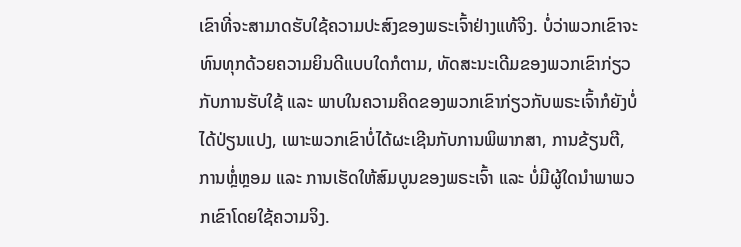ເຂົາທີ່ຈະສາມາດຮັບໃຊ້ຄວາມປະສົງຂອງພຣະເຈົ້າຢ່າງແທ້ຈິງ. ບໍ່ວ່າພວກເຂົາຈະທົນທຸກດ້ວຍຄວາມຍິນດີແບບໃດກໍຕາມ, ທັດສະນະເດີມຂອງພວກເຂົາກ່ຽວກັບການຮັບໃຊ້ ແລະ ພາບໃນຄວາມຄິດຂອງພວກເຂົາກ່ຽວກັບພຣະເຈົ້າກໍຍັງບໍ່ໄດ້ປ່ຽນແປງ, ເພາະພວກເຂົາບໍ່ໄດ້ຜະເຊີນກັບການພິພາກສາ, ການຂ້ຽນຕີ, ການຫຼໍ່ຫຼອມ ແລະ ການເຮັດໃຫ້ສົມບູນຂອງພຣະເຈົ້າ ແລະ ບໍ່ມີຜູ້ໃດນໍາພາພວກເຂົາໂດຍໃຊ້ຄວາມຈິງ.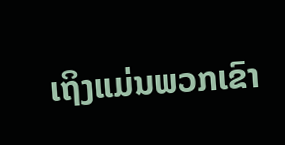ເຖິງແມ່ນພວກເຂົາ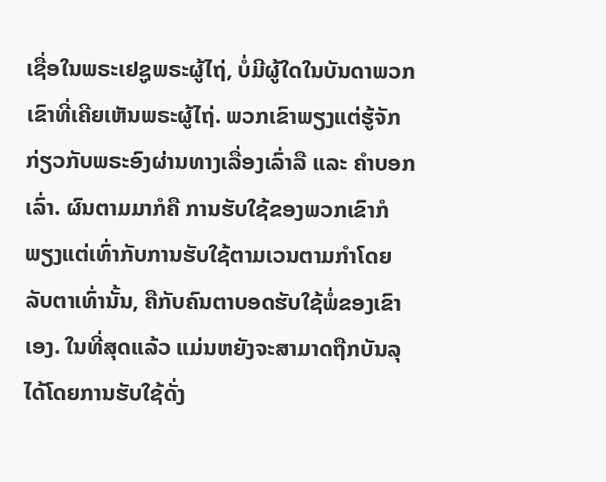ເຊື່ອໃນພຣະເຢຊູພຣະຜູ້ໄຖ່, ບໍ່ມີຜູ້ໃດໃນບັນດາພວກເຂົາທີ່ເຄີຍເຫັນພຣະຜູ້ໄຖ່. ພວກເຂົາພຽງແຕ່ຮູ້ຈັກກ່ຽວກັບພຣະອົງຜ່ານທາງເລື່ອງເລົ່າລື ແລະ ຄຳບອກເລົ່າ. ຜົນຕາມມາກໍຄື ການຮັບໃຊ້ຂອງພວກເຂົາກໍພຽງແຕ່ເທົ່າກັບການຮັບໃຊ້ຕາມເວນຕາມກຳໂດຍລັບຕາເທົ່ານັ້ນ, ຄືກັບຄົນຕາບອດຮັບໃຊ້ພໍ່ຂອງເຂົາເອງ. ໃນທີ່ສຸດແລ້ວ ແມ່ນຫຍັງຈະສາມາດຖືກບັນລຸໄດ້ໂດຍການຮັບໃຊ້ດັ່ງ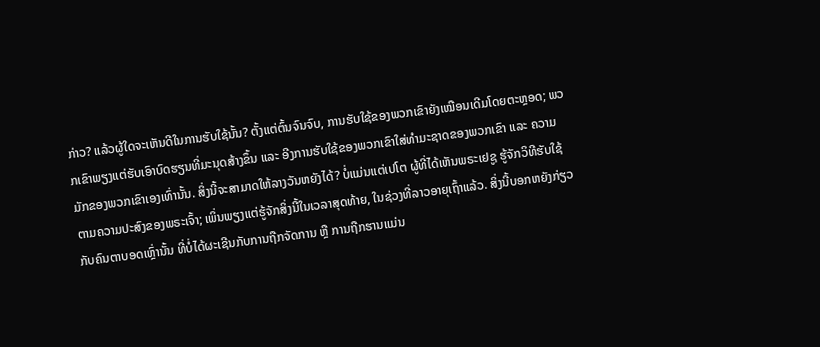ກ່າວ? ແລ້ວຜູ້ໃດຈະເຫັນດີໃນການຮັບໃຊ້ນັ້ນ? ຕັ້ງແຕ່ຕົ້ນຈົນຈົບ, ການຮັບໃຊ້ຂອງພວກເຂົາຍັງເໝືອນເດີມໂດຍຕະຫຼອດ; ພວກເຂົາພຽງແຕ່ຮັບເອົາບົດຮຽນທີ່ມະນຸດສ້າງຂຶ້ນ ແລະ ອີງການຮັບໃຊ້ຂອງພວກເຂົາໃສ່ທຳມະຊາດຂອງພວກເຂົາ ແລະ ຄວາມມັກຂອງພວກເຂົາເອງເທົ່ານັ້ນ. ສິ່ງນີ້ຈະສາມາດໃຫ້ລາງວັນຫຍັງໄດ້? ບໍ່ແມ່ນແຕ່ເປໂຕ ຜູ້ທີ່ໄດ້ເຫັນພຣະເຢຊູ ຮູ້ຈັກວິທີຮັບໃຊ້ຕາມຄວາມປະສົງຂອງພຣະເຈົ້າ; ເພິ່ນພຽງແຕ່ຮູ້ຈັກສິ່ງນີ້ໃນເວລາສຸດທ້າຍ, ໃນຊ່ວງທີ່ລາວອາຍຸເຖົ້າແລ້ວ. ສິ່ງນີ້ບອກຫຍັງກ່ຽວກັບຄົນຕາບອດເຫຼົ່ານັ້ນ ທີ່ບໍ່ໄດ້ຜະເຊີນກັບການຖືກຈັດການ ຫຼື ການຖືກຮານແມ່ນ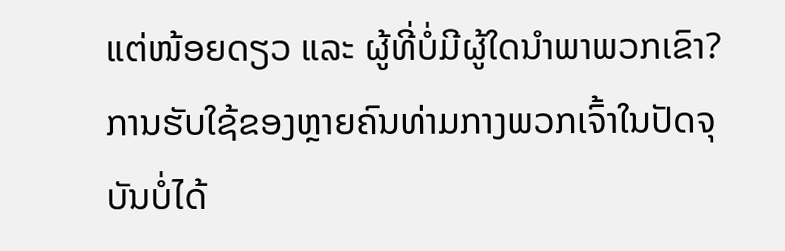ແຕ່ໜ້ອຍດຽວ ແລະ ຜູ້ທີ່ບໍ່ມີຜູ້ໃດນໍາພາພວກເຂົາ? ການຮັບໃຊ້ຂອງຫຼາຍຄົນທ່າມກາງພວກເຈົ້າໃນປັດຈຸບັນບໍ່ໄດ້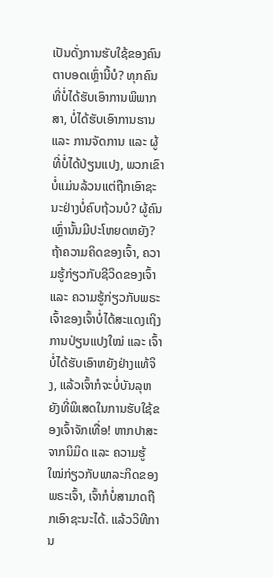ເປັນດັ່ງການຮັບໃຊ້ຂອງຄົນຕາບອດເຫຼົ່ານີ້ບໍ? ທຸກຄົນທີ່ບໍ່ໄດ້ຮັບເອົາການພິພາກສາ, ບໍ່ໄດ້ຮັບເອົາການຮານ ແລະ ການຈັດການ ແລະ ຜູ້ທີ່ບໍ່ໄດ້ປ່ຽນແປງ, ພວກເຂົາບໍ່ແມ່ນລ້ວນແຕ່ຖືກເອົາຊະນະຢ່າງບໍ່ຄົບຖ້ວນບໍ? ຜູ້ຄົນເຫຼົ່ານັ້ນມີປະໂຫຍດຫຍັງ? ຖ້າຄວາມຄິດຂອງເຈົ້າ, ຄວາມຮູ້ກ່ຽວກັບຊີວິດຂອງເຈົ້າ ແລະ ຄວາມຮູ້ກ່ຽວກັບພຣະເຈົ້າຂອງເຈົ້າບໍ່ໄດ້ສະແດງເຖິງການປ່ຽນແປງໃໝ່ ແລະ ເຈົ້າບໍ່ໄດ້ຮັບເອົາຫຍັງຢ່າງແທ້ຈິງ, ແລ້ວເຈົ້າກໍຈະບໍ່ບັນລຸຫຍັງທີ່ພິເສດໃນການຮັບໃຊ້ຂອງເຈົ້າຈັກເທື່ອ! ຫາກປາສະຈາກນິມິດ ແລະ ຄວາມຮູ້ໃໝ່ກ່ຽວກັບພາລະກິດຂອງພຣະເຈົ້າ, ເຈົ້າກໍບໍ່ສາມາດຖືກເອົາຊະນະໄດ້. ແລ້ວວິທີການ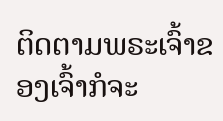ຕິດຕາມພຣະເຈົ້າຂອງເຈົ້າກໍຈະ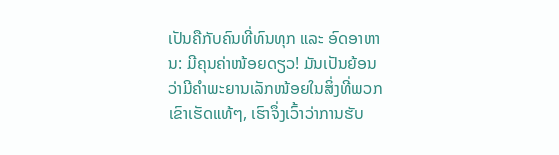ເປັນຄືກັບຄົນທີ່ທົນທຸກ ແລະ ອົດອາຫານ: ມີຄຸນຄ່າໜ້ອຍດຽວ! ມັນເປັນຍ້ອນວ່າມີຄຳພະຍານເລັກໜ້ອຍໃນສິ່ງທີ່ພວກເຂົາເຮັດແທ້ໆ, ເຮົາຈຶ່ງເວົ້າວ່າການຮັບ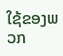ໃຊ້ຂອງພວກ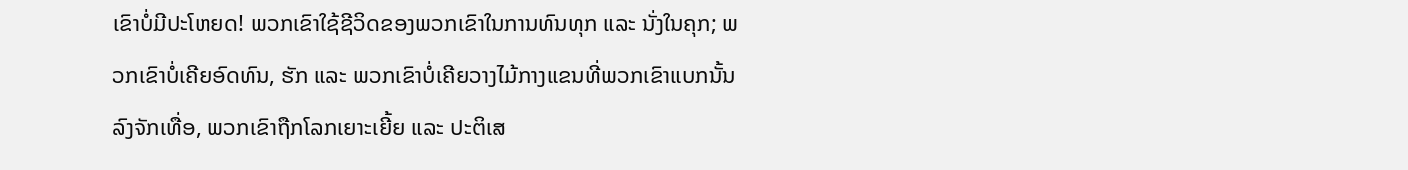ເຂົາບໍ່ມີປະໂຫຍດ! ພວກເຂົາໃຊ້ຊີວິດຂອງພວກເຂົາໃນການທົນທຸກ ແລະ ນັ່ງໃນຄຸກ; ພວກເຂົາບໍ່ເຄີຍອົດທົນ, ຮັກ ແລະ ພວກເຂົາບໍ່ເຄີຍວາງໄມ້ກາງແຂນທີ່ພວກເຂົາແບກນັ້ນລົງຈັກເທື່ອ, ພວກເຂົາຖືກໂລກເຍາະເຍີ້ຍ ແລະ ປະຕິເສ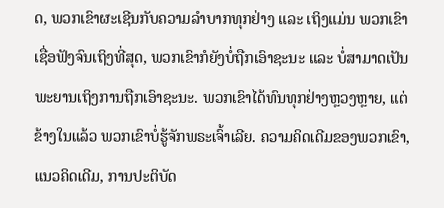ດ, ພວກເຂົາຜະເຊີນກັບຄວາມລຳບາກທຸກຢ່າງ ແລະ ເຖິງແມ່ນ ພວກເຂົາເຊື່ອຟັງຈົນເຖິງທີ່ສຸດ, ພວກເຂົາກໍຍັງບໍ່ຖືກເອົາຊະນະ ແລະ ບໍ່ສາມາດເປັນພະຍານເຖິງການຖືກເອົາຊະນະ. ພວກເຂົາໄດ້ທົນທຸກຢ່າງຫຼວງຫຼາຍ, ແຕ່ຂ້າງໃນແລ້ວ ພວກເຂົາບໍ່ຮູ້ຈັກພຣະເຈົ້າເລີຍ. ຄວາມຄິດເດີມຂອງພວກເຂົາ, ແນວຄິດເດີມ, ການປະຕິບັດ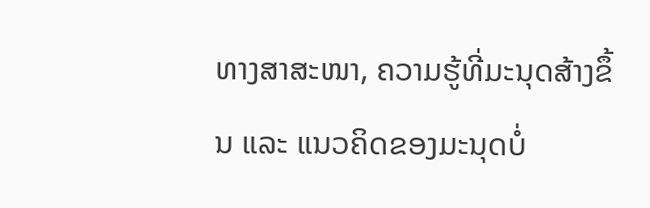ທາງສາສະໜາ, ຄວາມຮູ້ທີ່ມະນຸດສ້າງຂຶ້ນ ແລະ ແນວຄິດຂອງມະນຸດບໍ່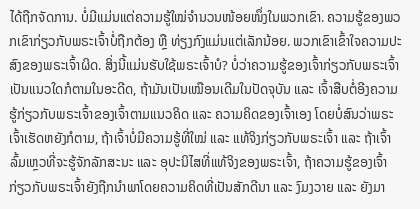ໄດ້ຖືກຈັດການ. ບໍ່ມີແມ່ນແຕ່ຄວາມຮູ້ໃໝ່ຈຳນວນໜ້ອຍໜຶ່ງໃນພວກເຂົາ. ຄວາມຮູ້ຂອງພວກເຂົາກ່ຽວກັບພຣະເຈົ້າບໍ່ຖືກຕ້ອງ ຫຼື ທ່ຽງກົງແມ່ນແຕ່ເລັກນ້ອຍ. ພວກເຂົາເຂົ້າໃຈຄວາມປະສົງຂອງພຣະເຈົ້າຜິດ. ສິ່ງນີ້ແມ່ນຮັບໃຊ້ພຣະເຈົ້າບໍ? ບໍ່ວ່າຄວາມຮູ້ຂອງເຈົ້າກ່ຽວກັບພຣະເຈົ້າເປັນແນວໃດກໍຕາມໃນອະດີດ, ຖ້າມັນເປັນເໝືອນເດີມໃນປັດຈຸບັນ ແລະ ເຈົ້າສືບຕໍ່ອີງຄວາມຮູ້ກ່ຽວກັບພຣະເຈົ້າຂອງເຈົ້າຕາມແນວຄິດ ແລະ ຄວາມຄິດຂອງເຈົ້າເອງ ໂດຍບໍ່ສົນວ່າພຣະເຈົ້າເຮັດຫຍັງກໍຕາມ, ຖ້າເຈົ້າບໍ່ມີຄວາມຮູ້ທີ່ໃໝ່ ແລະ ແທ້ຈິງກ່ຽວກັບພຣະເຈົ້າ ແລະ ຖ້າເຈົ້າລົ້ມເຫຼວທີ່ຈະຮູ້ຈັກລັກສະນະ ແລະ ອຸປະນິໄສທີ່ແທ້ຈິງຂອງພຣະເຈົ້າ, ຖ້າຄວາມຮູ້ຂອງເຈົ້າກ່ຽວກັບພຣະເຈົ້າຍັງຖືກນໍາພາໂດຍຄວາມຄິດທີ່ເປັນສັກດີນາ ແລະ ງົມງວາຍ ແລະ ຍັງມາ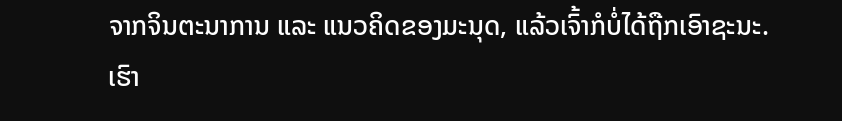ຈາກຈິນຕະນາການ ແລະ ແນວຄິດຂອງມະນຸດ, ແລ້ວເຈົ້າກໍບໍ່ໄດ້ຖືກເອົາຊະນະ. ເຮົາ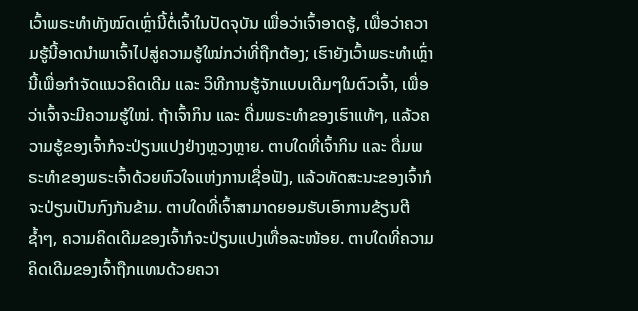ເວົ້າພຣະທຳທັງໝົດເຫຼົ່ານີ້ຕໍ່ເຈົ້າໃນປັດຈຸບັນ ເພື່ອວ່າເຈົ້າອາດຮູ້, ເພື່ອວ່າຄວາມຮູ້ນີ້ອາດນໍາພາເຈົ້າໄປສູ່ຄວາມຮູ້ໃໝ່ກວ່າທີ່ຖືກຕ້ອງ; ເຮົາຍັງເວົ້າພຣະທຳເຫຼົ່ານີ້ເພື່ອກຳຈັດແນວຄິດເດີມ ແລະ ວິທີການຮູ້ຈັກແບບເດີມໆໃນຕົວເຈົ້າ, ເພື່ອວ່າເຈົ້າຈະມີຄວາມຮູ້ໃໝ່. ຖ້າເຈົ້າກິນ ແລະ ດື່ມພຣະທຳຂອງເຮົາແທ້ໆ, ແລ້ວຄວາມຮູ້ຂອງເຈົ້າກໍຈະປ່ຽນແປງຢ່າງຫຼວງຫຼາຍ. ຕາບໃດທີ່ເຈົ້າກິນ ແລະ ດື່ມພຣະທຳຂອງພຣະເຈົ້າດ້ວຍຫົວໃຈແຫ່ງການເຊື່ອຟັງ, ແລ້ວທັດສະນະຂອງເຈົ້າກໍຈະປ່ຽນເປັນກົງກັນຂ້າມ. ຕາບໃດທີ່ເຈົ້າສາມາດຍອມຮັບເອົາການຂ້ຽນຕີຊໍ້າໆ, ຄວາມຄິດເດີມຂອງເຈົ້າກໍຈະປ່ຽນແປງເທື່ອລະໜ້ອຍ. ຕາບໃດທີ່ຄວາມຄິດເດີມຂອງເຈົ້າຖືກແທນດ້ວຍຄວາ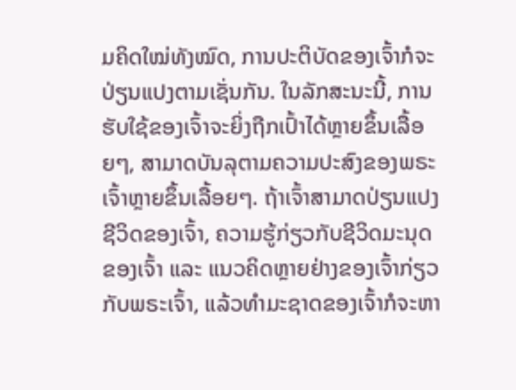ມຄິດໃໝ່ທັງໝົດ, ການປະຕິບັດຂອງເຈົ້າກໍຈະປ່ຽນແປງຕາມເຊັ່ນກັນ. ໃນລັກສະນະນີ້, ການຮັບໃຊ້ຂອງເຈົ້າຈະຍິ່ງຖືກເປົ້າໄດ້ຫຼາຍຂຶ້ນເລື້ອຍໆ, ສາມາດບັນລຸຕາມຄວາມປະສົງຂອງພຣະເຈົ້າຫຼາຍຂຶ້ນເລື້ອຍໆ. ຖ້າເຈົ້າສາມາດປ່ຽນແປງຊີວິດຂອງເຈົ້າ, ຄວາມຮູ້ກ່ຽວກັບຊີວິດມະນຸດຂອງເຈົ້າ ແລະ ແນວຄິດຫຼາຍຢ່າງຂອງເຈົ້າກ່ຽວກັບພຣະເຈົ້າ, ແລ້ວທຳມະຊາດຂອງເຈົ້າກໍຈະຫາ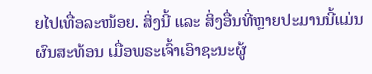ຍໄປເທື່ອລະໜ້ອຍ. ສິ່ງນີ້ ແລະ ສິ່ງອື່ນທີ່ຫຼາຍປະມານນີ້ແມ່ນຜົນສະທ້ອນ ເມື່ອພຣະເຈົ້າເອົາຊະນະຜູ້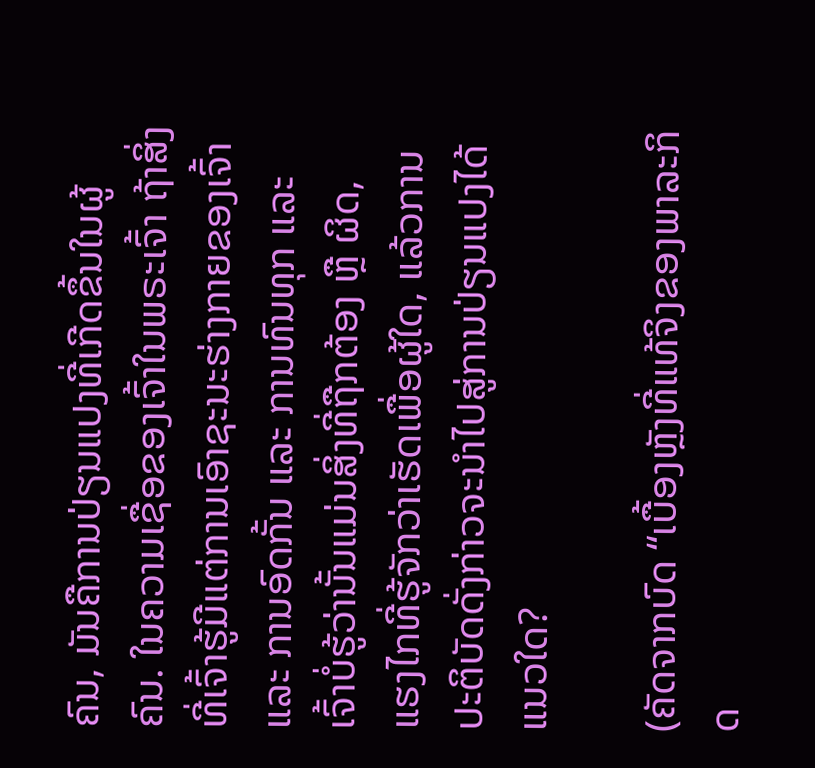ຄົນ, ມັນຄືການປ່ຽນແປງທີ່ເກີດຂຶ້ນໃນຜູ້ຄົນ. ໃນຄວາມເຊື່ອຂອງເຈົ້າໃນພຣະເຈົ້າ ຖ້າສິ່ງທີ່ເຈົ້າຮູ້ມີແຕ່ການເອົາຊະນະຮ່າງກາຍຂອງເຈົ້າ ແລະ ການອົດກັ້ນ ແລະ ການທົນທຸກ ແລະ ເຈົ້າບໍ່ຮູ້ວ່ານັ້ນແມ່ນສິ່ງທີ່ຖືກຕ້ອງ ຫຼື ຜິດ, ແຮງໄກທີ່ຮູ້ຈັກວ່າເຮັດເພື່ອຜູ້ໃດ, ແລ້ວການປະຕິບັດດັ່ງກ່າວຈະນໍາໄປສູ່ການປ່ຽນແປງໄດ້ແນວໃດ?

(ຄັດຈາກບົດ “ເບື້ອງຫຼັງທີ່ແທ້ຈິງຂອງພາລະກິດ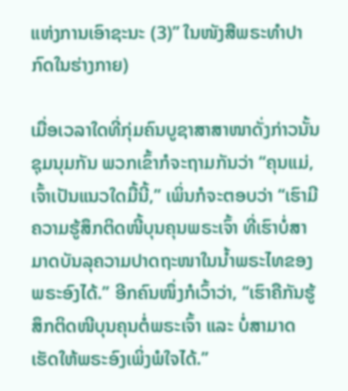ແຫ່ງການເອົາຊະນະ (3)” ໃນໜັງສືພຣະທໍາປາກົດໃນຮ່າງກາຍ)

ເມື່ອເວລາໃດທີ່ກຸ່ມຄົນບູຊາສາສາໜາດັ່ງກ່າວນັ້ນຊຸມນຸມກັນ ພວກເຂົ້າກໍຈະຖາມກັນວ່າ “ຄຸນແມ່, ເຈົ້າເປັນແນວໃດມື້ນີ້,” ເພິ່ນກໍຈະຕອບວ່າ “ເຮົາມີຄວາມຮູ້ສຶກຕິດໜີ້ບຸນຄຸນພຣະເຈົ້າ ທີ່ເຮົາບໍ່ສາມາດບັນລຸຄວາມປາດຖະໜາໃນນໍ້າພຣະໄທຂອງພຣະອົງໄດ້.” ອີກຄົນໜຶ່ງກໍເວົ້າວ່າ, “ເຮົາຄືກັນຮູ້ສຶກຕິດໜີບຸນຄຸນຕໍ່ພຣະເຈົ້າ ແລະ ບໍ່ສາມາດເຮັດໃຫ້ພຣະອົງເພິ່ງພໍໃຈໄດ້.”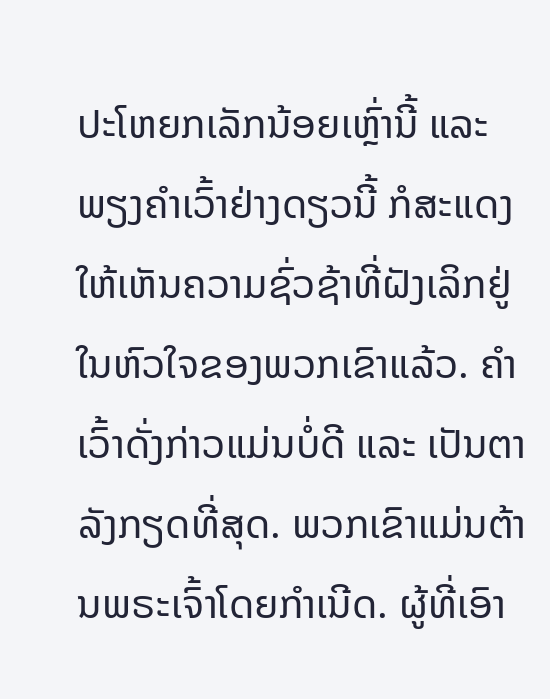ປະໂຫຍກເລັກນ້ອຍເຫຼົ່ານີ້ ແລະ ພຽງຄໍາເວົ້າຢ່າງດຽວນີ້ ກໍສະແດງໃຫ້ເຫັນຄວາມຊົ່ວຊ້າທີ່ຝັງເລິກຢູ່ໃນຫົວໃຈຂອງພວກເຂົາແລ້ວ. ຄໍາເວົ້າດັ່ງກ່າວແມ່ນບໍ່ດີ ແລະ ເປັນຕາລັງກຽດທີ່ສຸດ. ພວກເຂົາແມ່ນຕ້ານພຣະເຈົ້າໂດຍກໍາເນີດ. ຜູ້ທີ່ເອົາ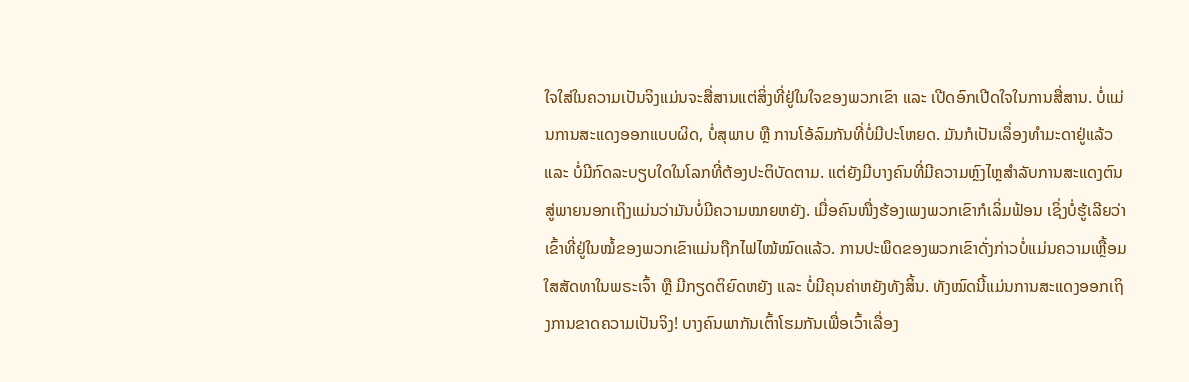ໃຈໃສ່ໃນຄວາມເປັນຈິງແມ່ນຈະສື່ສານແຕ່ສິ່ງທີ່ຢູ່ໃນໃຈຂອງພວກເຂົາ ແລະ ເປີດອົກເປີດໃຈໃນການສື່ສານ. ບໍ່ແມ່ນການສະແດງອອກແບບຜິດ, ບໍ່ສຸພາບ ຫຼື ການໂອ້ລົມກັນທີ່ບໍ່ມີປະໂຫຍດ. ມັນກໍເປັນເລຶ່ອງທໍາມະດາຢູ່ແລ້ວ ແລະ ບໍ່ມີກົດລະບຽບໃດໃນໂລກທີ່ຕ້ອງປະຕິບັດຕາມ. ແຕ່ຍັງມີບາງຄົນທີ່ມີຄວາມຫຼົງໄຫຼສໍາລັບການສະແດງຕົນສູ່ພາຍນອກເຖິງແມ່ນວ່າມັນບໍ່ມີຄວາມໝາຍຫຍັງ. ເມື່ອຄົນໜື່ງຮ້ອງເພງພວກເຂົາກໍເລິ່ມຟ້ອນ ເຊິ່ງບໍ່ຮູ້ເລີຍວ່າ ເຂົ້າທີ່ຢູ່ໃນໝໍ້ຂອງພວກເຂົາແມ່ນຖືກໄຟໄໝ້ໝົດແລ້ວ. ການປະພຶດຂອງພວກເຂົາດັ່ງກ່າວບໍ່ແມ່ນຄວາມເຫຼື້ອມໃສສັດທາໃນພຣະເຈົ້າ ຫຼື ມີກຽດຕິຍົດຫຍັງ ແລະ ບໍ່ມີຄຸນຄ່າຫຍັງທັງສິ້ນ. ທັງໝົດນີ້ແມ່ນການສະແດງອອກເຖິງການຂາດຄວາມເປັນຈິງ! ບາງຄົນພາກັນເຕົ້າໂຮມກັນເພື່ອເວົ້າເລື່ອງ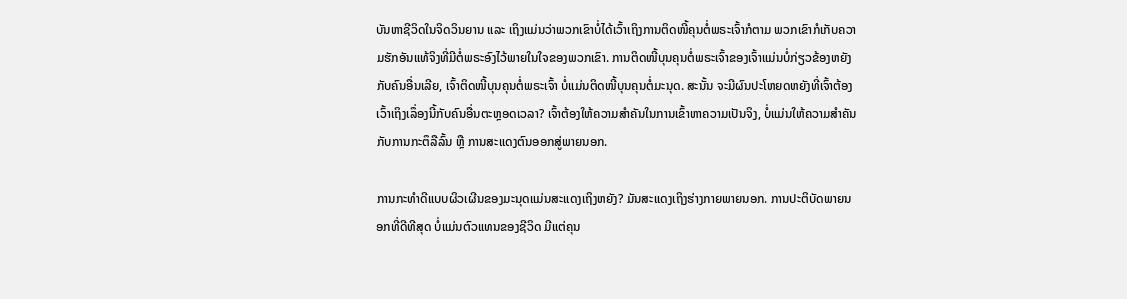ບັນຫາຊີວິດໃນຈິດວິນຍານ ແລະ ເຖິງແມ່ນວ່າພວກເຂົາບໍ່ໄດ້ເວົ້າເຖິງການຕິດໜີ້ຄຸນຕໍ່ພຣະເຈົ້າກໍຕາມ ພວກເຂົາກໍເກັບຄວາມຮັກອັນແທ້ຈິງທີ່ມີຕໍ່ພຣະອົງໄວ້ພາຍໃນໃຈຂອງພວກເຂົາ. ການຕິດໜີ້ບຸນຄຸນຕໍ່ພຣະເຈົ້າຂອງເຈົ້າແມ່ນບໍ່ກ່ຽວຂ້ອງຫຍັງກັບຄົນອື່ນເລີຍ, ເຈົ້າຕິດໜີ້ບຸນຄຸນຕໍ່ພຣະເຈົ້າ ບໍ່ແມ່ນຕິດໜີ້ບຸນຄຸນຕໍ່ມະນຸດ. ສະນັ້ນ ຈະມີຜົນປະໂຫຍດຫຍັງທີ່ເຈົ້າຕ້ອງເວົ້າເຖິງເລຶ່ອງນີ້ກັບຄົນອື່ນຕະຫຼອດເວລາ? ເຈົ້າຕ້ອງໃຫ້ຄວາມສໍາຄັນໃນການເຂົ້າຫາຄວາມເປັນຈິງ, ບໍ່ແມ່ນໃຫ້ຄວາມສໍາຄັນກັບການກະຕຶລືລົ້ນ ຫຼື ການສະແດງຕົນອອກສູ່ພາຍນອກ.

ການກະທໍາດີແບບຜິວເຜີນຂອງມະນຸດແມ່ນສະແດງເຖິງຫຍັງ? ມັນສະແດງເຖິງຮ່າງກາຍພາຍນອກ. ການປະຕິບັດພາຍນອກທີ່ດີທີສຸດ ບໍ່ແມ່ນຕົວແທນຂອງຊີວິດ ມີແຕ່ຄຸນ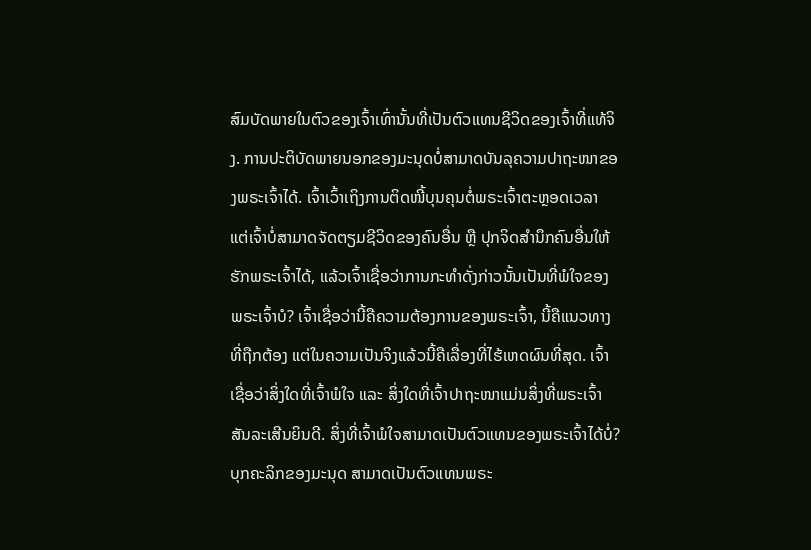ສົມບັດພາຍໃນຕົວຂອງເຈົ້າເທົ່ານັ້ນທີ່ເປັນຕົວແທນຊີວິດຂອງເຈົ້າທີ່ແທ້ຈິງ. ການປະຕິບັດພາຍນອກຂອງມະນຸດບໍ່ສາມາດບັນລຸຄວາມປາຖະໜາຂອງພຣະເຈົ້າໄດ້. ເຈົ້າເວົ້າເຖິງການຕິດໜີ້ບຸນຄຸນຕໍ່ພຣະເຈົ້າຕະຫຼອດເວລາ ແຕ່ເຈົ້າບໍ່ສາມາດຈັດຕຽມຊີວິດຂອງຄົນອື່ນ ຫຼື ປຸກຈິດສໍານຶກຄົນອື່ນໃຫ້ຮັກພຣະເຈົ້າໄດ້, ແລ້ວເຈົ້າເຊື່ອວ່າການກະທໍາດັ່ງກ່າວນັ້ນເປັນທີ່ພໍໃຈຂອງພຣະເຈົ້າບໍ? ເຈົ້າເຊື່ອວ່ານີ້ຄືຄວາມຕ້ອງການຂອງພຣະເຈົ້າ, ນີ້ຄືແນວທາງທີ່ຖືກຕ້ອງ ແຕ່ໃນຄວາມເປັນຈິງແລ້ວນີ້ຄືເລື່ອງທີ່ໄຮ້ເຫດຜົນທີ່ສຸດ. ເຈົ້າເຊື່ອວ່າສິ່ງໃດທີ່ເຈົ້າພໍໃຈ ແລະ ສິ່ງໃດທີ່ເຈົ້າປາຖະໜາແມ່ນສິ່ງທີ່ພຣະເຈົ້າສັນລະເສີນຍິນດີ. ສິ່ງທີ່ເຈົ້າພໍໃຈສາມາດເປັນຕົວແທນຂອງພຣະເຈົ້າໄດ້ບໍ່? ບຸກຄະລິກຂອງມະນຸດ ສາມາດເປັນຕົວແທນພຣະ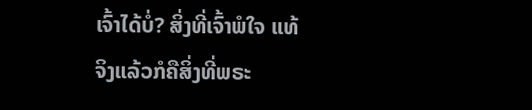ເຈົ້າໄດ້ບໍ່? ສິ່ງທີ່ເຈົ້າພໍໃຈ ແທ້ຈິງແລ້ວກໍຄືສິ່ງທີ່ພຣະ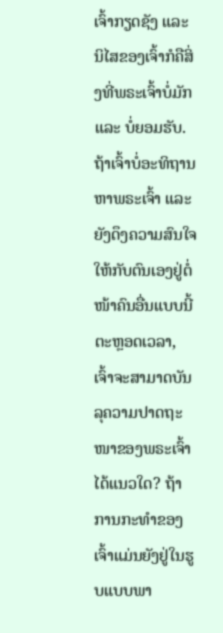ເຈົ້າກຽດຊັງ ແລະ ນິໄສຂອງເຈົ້າກໍຄືສິ່ງທີ່ພຣະເຈົ້າບໍ່ມັກ ແລະ ບໍ່ຍອມຮັບ. ຖ້າເຈົ້າບໍ່ອະທິຖານຫາພຣະເຈົ້າ ແລະ ຍັງດຶງຄວາມສົນໃຈໃຫ້ກັບຕົນເອງຢູ່ຕໍ່ໜ້າຄົນອື່ນແບບນີ້ຕະຫຼອດເວລາ, ເຈົ້າຈະສາມາດບັນລຸຄວາມປາດຖະໜາຂອງພຣະເຈົ້າໄດ້ແນວໃດ? ຖ້າການກະທໍາຂອງເຈົ້າແມ່ນຍັງຢູ່ໃນຮູບແບບພາ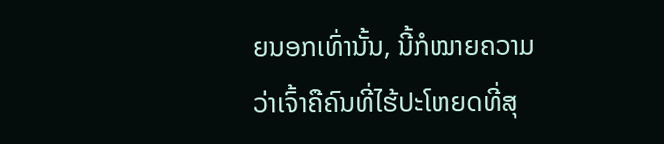ຍນອກເທົ່ານັ້ນ, ນີ້ກໍໝາຍຄວາມວ່າເຈົ້າຄືຄົນທີ່ໄຮ້ປະໂຫຍດທີ່ສຸ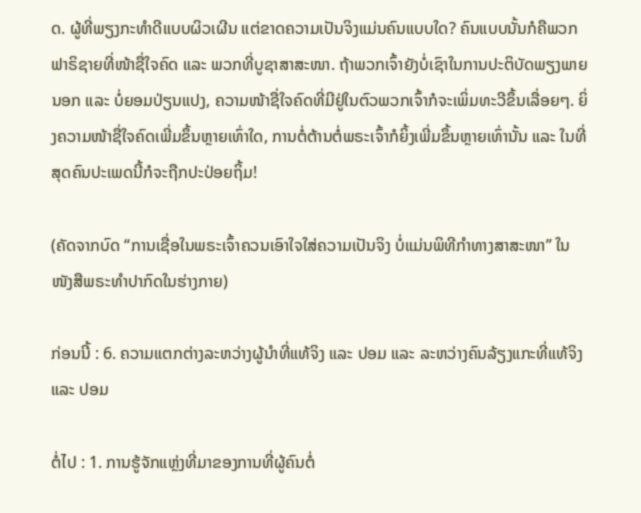ດ. ຜູ້ທີ່ພຽງກະທໍາດີແບບຜິວເຜີນ ແຕ່ຂາດຄວາມເປັນຈິງແມ່ນຄົນແບບໃດ? ຄົນແບບນັ້ນກໍຄືພວກຟາຣິຊາຍທີ່ໜ້າຊື່ໃຈຄົດ ແລະ ພວກທີ່ບູຊາສາສະໜາ. ຖ້າພວກເຈົ້າຍັງບໍ່ເຊົາໃນການປະຕິບັດພຽງພາຍນອກ ແລະ ບໍ່ຍອມປ່ຽນແປງ, ຄວາມໜ້າຊື່ໃຈຄົດທີ່ມີຢູ່ໃນຕົວພວກເຈົ້າກໍຈະເພິ່ມທະວີຂຶ້ນເລື່ອຍໆ. ຍິ່ງຄວາມໜ້າຊື່ໃຈຄົດເພີ່ມຂຶ້ນຫຼາຍເທົ່າໃດ, ການຕໍ່ຕ້ານຕໍ່ພຣະເຈົ້າກໍຍິ້ງເພີ່ມຂຶ້ນຫຼາຍເທົ່ານັ້ນ ແລະ ໃນທີ່ສຸດຄົນປະເພດນີ້ກໍຈະຖືກປະປ່ອຍຖິ້ມ!

(ຄັດຈາກບົດ “ການເຊື່ອໃນພຣະເຈົ້າຄວນເອົາໃຈໃສ່ຄວາມເປັນຈິງ ບໍ່ແມ່ນພິທີກໍາທາງສາສະໜາ” ໃນໜັງສືພຣະທໍາປາກົດໃນຮ່າງກາຍ)

ກ່ອນນີ້ : 6. ຄວາມແຕກຕ່າງລະຫວ່າງຜູ້ນໍາທີ່ແທ້ຈິງ ແລະ ປອມ ແລະ ລະຫວ່າງຄົນລ້ຽງແກະທີ່ແທ້ຈິງ ແລະ ປອມ

ຕໍ່ໄປ : 1. ການຮູ້ຈັກແຫຼ່ງທີ່ມາຂອງການທີ່ຜູ້ຄົນຕໍ່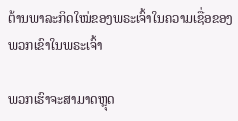ຕ້ານພາລະກິດໃໝ່ຂອງພຣະເຈົ້າໃນຄວາມເຊື່ອຂອງພວກເຂົາໃນພຣະເຈົ້າ

ພວກເຮົາຈະສາມາດຫຼຸດ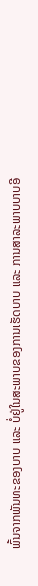ພົ້ນຈາກພັນທະຂອງບາບ ແລະ ບໍ່ຢູ່ໃນສະພາບຂອງການເຮັດບາບ ແລະ ການສາລະພາບບາບອີ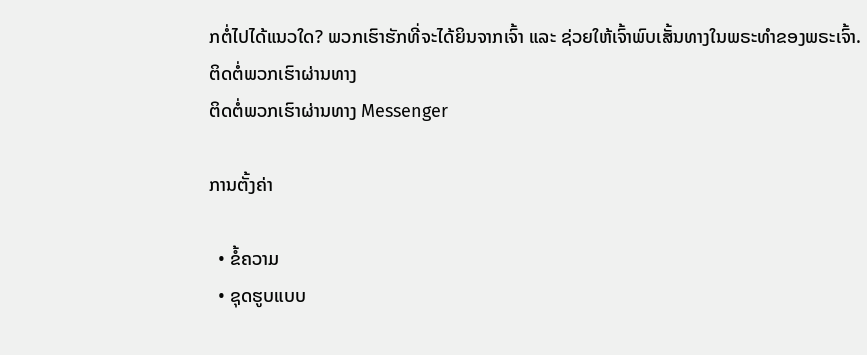ກຕໍ່ໄປໄດ້ແນວໃດ? ພວກເຮົາຮັກທີ່ຈະໄດ້ຍິນຈາກເຈົ້າ ແລະ ຊ່ວຍໃຫ້ເຈົ້າພົບເສັ້ນທາງໃນພຣະທຳຂອງພຣະເຈົ້າ.
ຕິດຕໍ່ພວກເຮົາຜ່ານທາງ
ຕິດຕໍ່ພວກເຮົາຜ່ານທາງ Messenger

ການຕັ້ງຄ່າ

  • ຂໍ້ຄວາມ
  • ຊຸດຮູບແບບ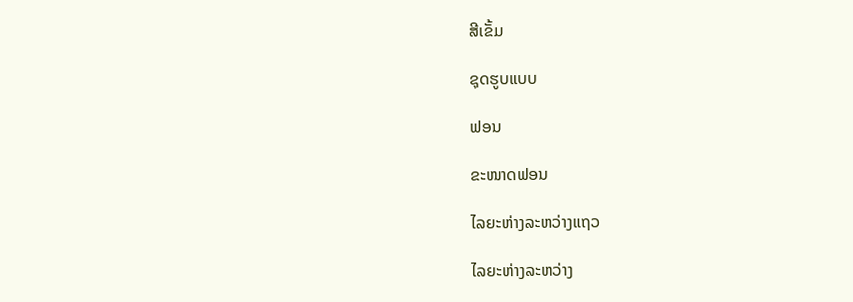ສີເຂັ້ມ

ຊຸດຮູບແບບ

ຟອນ

ຂະໜາດຟອນ

ໄລຍະຫ່າງລະຫວ່າງແຖວ

ໄລຍະຫ່າງລະຫວ່າງ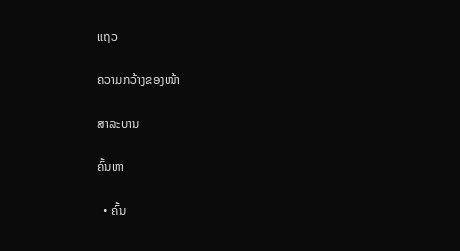ແຖວ

ຄວາມກວ້າງຂອງໜ້າ

ສາລະບານ

ຄົ້ນຫາ

  • ຄົ້ນ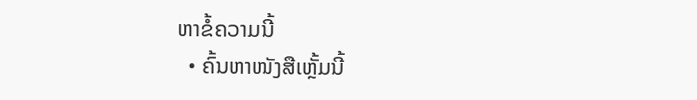ຫາຂໍ້ຄວາມນີ້
  • ຄົ້ນຫາໜັງສືເຫຼັ້ມນີ້